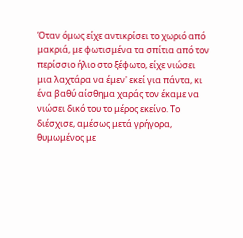Όταν όμως είχε αντικρίσει το χωριό από μακριά, με φωτισμένα τα σπίτια από τον περίσσιο ήλιο στο ξέφωτο, είχε νιώσει μια λαχτάρα να έμεν' εκεί για πάντα, κι ένα βαθύ αίσθημα χαράς τον έκαμε να νιώσει δικό του το μέρος εκείνο. Το διέσχισε, αμέσως μετά γρήγορα, θυμωμένος με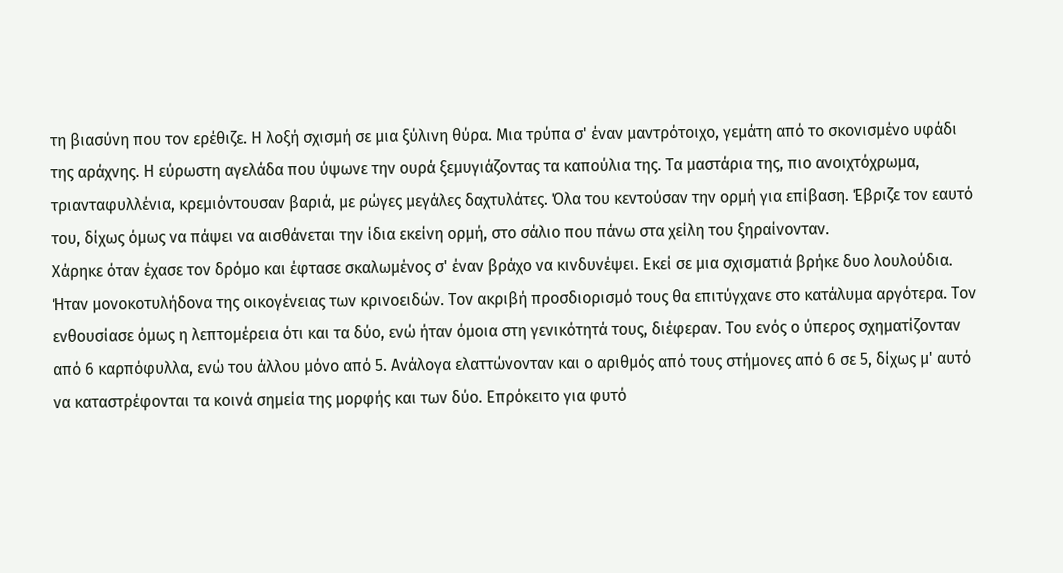τη βιασύνη που τον ερέθιζε. Η λοξή σχισμή σε μια ξύλινη θύρα. Μια τρύπα σ' έναν μαντρότοιχο, γεμάτη από το σκονισμένο υφάδι της αράχνης. Η εύρωστη αγελάδα που ύψωνε την ουρά ξεμυγιάζοντας τα καπούλια της. Τα μαστάρια της, πιο ανοιχτόχρωμα, τριανταφυλλένια, κρεμιόντουσαν βαριά, με ρώγες μεγάλες δαχτυλάτες. Όλα του κεντούσαν την ορμή για επίβαση. Έβριζε τον εαυτό του, δίχως όμως να πάψει να αισθάνεται την ίδια εκείνη ορμή, στο σάλιο που πάνω στα χείλη του ξηραίνονταν.
Χάρηκε όταν έχασε τον δρόμο και έφτασε σκαλωμένος σ' έναν βράχο να κινδυνέψει. Εκεί σε μια σχισματιά βρήκε δυο λουλούδια. Ήταν μονοκοτυλήδονα της οικογένειας των κρινοειδών. Τον ακριβή προσδιορισμό τους θα επιτύγχανε στο κατάλυμα αργότερα. Τον ενθουσίασε όμως η λεπτομέρεια ότι και τα δύο, ενώ ήταν όμοια στη γενικότητά τους, διέφεραν. Του ενός ο ύπερος σχηματίζονταν από 6 καρπόφυλλα, ενώ του άλλου μόνο από 5. Ανάλογα ελαττώνονταν και ο αριθμός από τους στήμονες από 6 σε 5, δίχως μ' αυτό να καταστρέφονται τα κοινά σημεία της μορφής και των δύο. Επρόκειτο για φυτό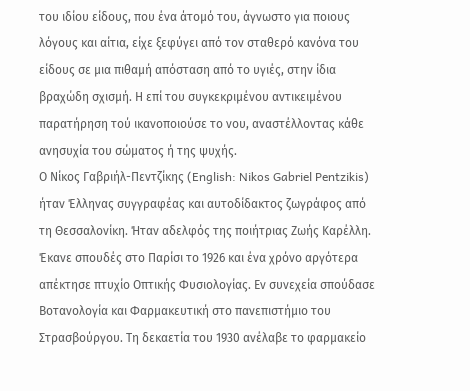του ιδίου είδους, που ένα άτομό του, άγνωστο για ποιους λόγους και αίτια, είχε ξεφύγει από τον σταθερό κανόνα του είδους σε μια πιθαμή απόσταση από το υγιές, στην ίδια βραχώδη σχισμή. Η επί του συγκεκριμένου αντικειμένου παρατήρηση τού ικανοποιούσε το νου, αναστέλλοντας κάθε ανησυχία του σώματος ή της ψυχής.
Ο Νίκος Γαβριήλ-Πεντζίκης (English: Nikos Gabriel Pentzikis) ήταν Έλληνας συγγραφέας και αυτοδίδακτος ζωγράφος από τη Θεσσαλονίκη. Ήταν αδελφός της ποιήτριας Ζωής Καρέλλη.
Έκανε σπουδές στο Παρίσι το 1926 και ένα χρόνο αργότερα απέκτησε πτυχίο Οπτικής Φυσιολογίας. Εν συνεχεία σπούδασε Βοτανολογία και Φαρμακευτική στο πανεπιστήμιο του Στρασβούργου. Τη δεκαετία του 1930 ανέλαβε το φαρμακείο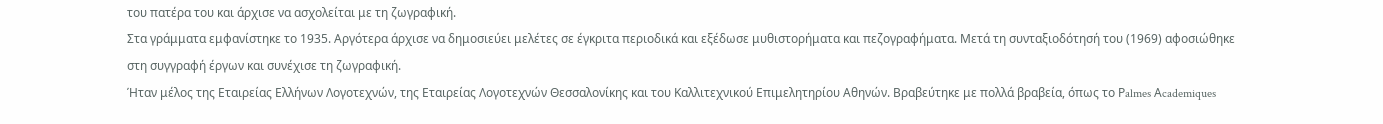του πατέρα του και άρχισε να ασχολείται με τη ζωγραφική.
Στα γράμματα εμφανίστηκε το 1935. Αργότερα άρχισε να δημοσιεύει μελέτες σε έγκριτα περιοδικά και εξέδωσε μυθιστορήματα και πεζογραφήματα. Μετά τη συνταξιοδότησή του (1969) αφοσιώθηκε στη συγγραφή έργων και συνέχισε τη ζωγραφική.
Ήταν μέλος της Εταιρείας Ελλήνων Λογοτεχνών, της Εταιρείας Λογοτεχνών Θεσσαλονίκης και του Καλλιτεχνικού Επιμελητηρίου Αθηνών. Βραβεύτηκε με πολλά βραβεία, όπως το Ρalmes Αcademiques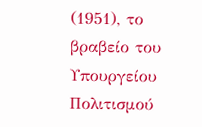(1951), το βραβείο του Υπουργείου Πολιτισμού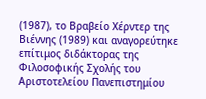(1987), το Βραβείο Χέρντερ της Βιέννης (1989) και αναγορεύτηκε επίτιμος διδάκτορας της Φιλοσοφικής Σχολής του Αριστοτελείου Πανεπιστημίου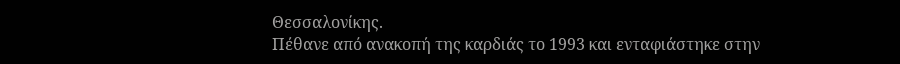Θεσσαλονίκης.
Πέθανε από ανακοπή της καρδιάς το 1993 και ενταφιάστηκε στην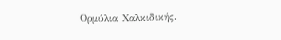Ορμύλια Χαλκιδικής.